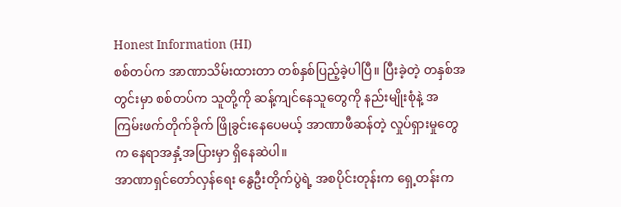Honest Information (HI)
စစ်တပ်က အာဏာသိမ်းထားတာ တစ်နှစ်ပြည့်ခဲ့ပါပြီ။ ပြီးခဲ့တဲ့ တနှစ်အတွင်းမှာ စစ်တပ်က သူတို့ကို ဆန့်ကျင်နေသူတွေကို နည်းမျိုးစုံနဲ့ အကြမ်းဖက်တိုက်ခိုက် ဖြိုခွင်းနေပေမယ့် အာဏာဖီဆန်တဲ့ လှုပ်ရှားမှုတွေက နေရာအနှံ့အပြားမှာ ရှိနေဆဲပါ။
အာဏာရှင်တော်လှန်ရေး နွေဦးတိုက်ပွဲရဲ့ အစပိုင်းတုန်းက ရှေ့တန်းက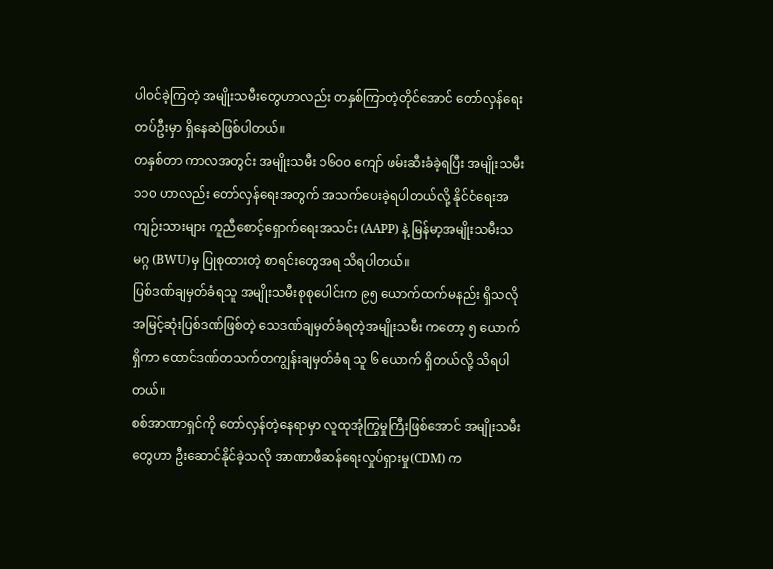ပါဝင်ခဲ့ကြတဲ့ အမျိုးသမီးတွေဟာလည်း တနှစ်ကြာတဲ့တိုင်အောင် တော်လှန်ရေးတပ်ဦးမှာ ရှိနေဆဲဖြစ်ပါတယ်။
တနှစ်တာ ကာလအတွင်း အမျိုးသမီး ၁၆၀၀ ကျော် ဖမ်းဆီးခံခဲ့ရပြီး အမျိုးသမီး ၁၁၀ ဟာလည်း တော်လှန်ရေးအတွက် အသက်ပေးခဲ့ရပါတယ်လို့ နိုင်ငံရေးအကျဉ်းသားများ ကူညီစောင့်ရှောက်ရေးအသင်း (AAPP) နဲ့ မြန်မာ့အမျိုးသမီးသမဂ္ဂ (BWU)မှ ပြုစုထားတဲ့ စာရင်းတွေအရ သိရပါတယ်။
ပြစ်ဒဏ်ချမှတ်ခံရသူ အမျိုးသမီးစုစုပေါင်းက ၉၅ ယောက်ထက်မနည်း ရှိသလို အမြင့်ဆုံးပြစ်ဒဏ်ဖြစ်တဲ့ သေဒဏ်ချမှတ်ခံရတဲ့အမျိုးသမီး ကတော့ ၅ ယောက်ရှိကာ ထောင်ဒဏ်တသက်တကျွန်းချမှတ်ခံရ သူ ၆ ယောက် ရှိတယ်လို့ သိရပါတယ်။
စစ်အာဏာရှင်ကို တော်လှန်တဲ့နေရာမှာ လူထုအုံကြွမှုကြီးဖြစ်အောင် အမျိုးသမီးတွေဟာ ဦးဆောင်နိုင်ခဲ့သလို အာဏာဖီဆန်ရေးလှုပ်ရှားမှု(CDM) က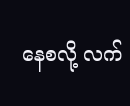နေစလို့ လက်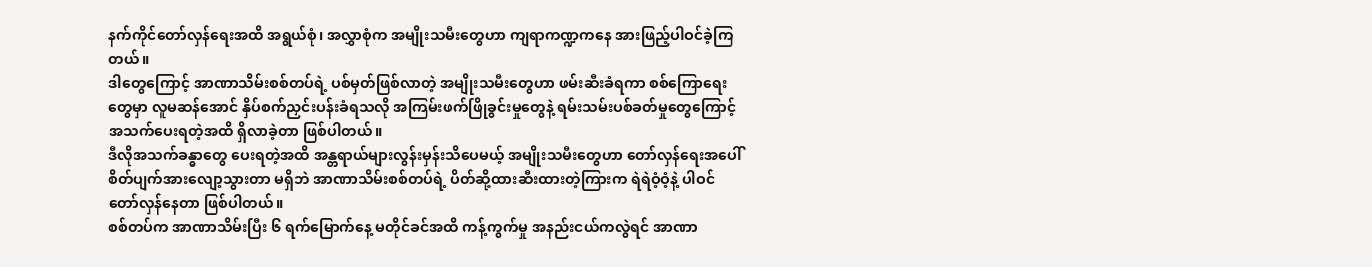နက်ကိုင်တော်လှန်ရေးအထိ အရွယ်စုံ၊ အလွှာစုံက အမျိုးသမီးတွေဟာ ကျရာကဏ္ဍကနေ အားဖြည့်ပါဝင်ခဲ့ကြတယ်။
ဒါတွေကြောင့် အာဏာသိမ်းစစ်တပ်ရဲ့ ပစ်မှတ်ဖြစ်လာတဲ့ အမျိုးသမီးတွေဟာ ဖမ်းဆီးခံရကာ စစ်ကြောရေးတွေမှာ လူမဆန်အောင် နှိပ်စက်ညှင်းပန်းခံရသလို အကြမ်းဖက်ဖြိုခွင်းမှုတွေနဲ့ ရမ်းသမ်းပစ်ခတ်မှုတွေကြောင့် အသက်ပေးရတဲ့အထိ ရှိလာခဲ့တာ ဖြစ်ပါတယ်။
ဒီလိုအသက်ခန္ဓာတွေ ပေးရတဲ့အထိ အန္တရာယ်များလွန်းမှန်းသိပေမယ့် အမျိုးသမီးတွေဟာ တော်လှန်ရေးအပေါ် စိတ်ပျက်အားလျော့သွားတာ မရှိဘဲ အာဏာသိမ်းစစ်တပ်ရဲ့ ပိတ်ဆို့ထားဆီးထားတဲ့ကြားက ရဲရဲဝံ့ဝံ့နဲ့ ပါဝင်တော်လှန်နေတာ ဖြစ်ပါတယ်။
စစ်တပ်က အာဏာသိမ်းပြီး ၆ ရက်မြောက်နေ့ မတိုင်ခင်အထိ ကန့်ကွက်မှု အနည်းငယ်ကလွဲရင် အာဏာ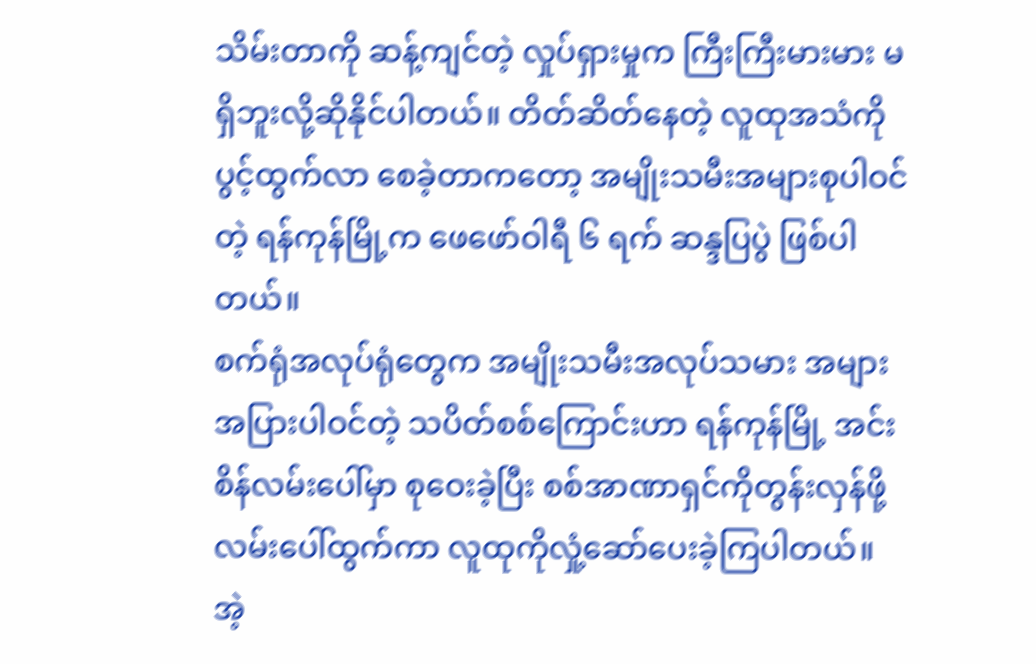သိမ်းတာကို ဆန့်ကျင်တဲ့ လှုပ်ရှားမှုက ကြီးကြီးမားမား မရှိဘူးလို့ဆိုနိုင်ပါတယ်။ တိတ်ဆိတ်နေတဲ့ လူထုအသံကို ပွင့်ထွက်လာ စေခဲ့တာကတော့ အမျိုးသမီးအများစုပါဝင်တဲ့ ရန်ကုန်မြို့က ဖေဖော်ဝါရီ ၆ ရက် ဆန္ဒပြပွဲ ဖြစ်ပါတယ်။
စက်ရုံအလုပ်ရုံတွေက အမျိုးသမီးအလုပ်သမား အများအပြားပါဝင်တဲ့ သပိတ်စစ်ကြောင်းဟာ ရန်ကုန်မြို့ အင်းစိန်လမ်းပေါ်မှာ စုဝေးခဲ့ပြီး စစ်အာဏာရှင်ကိုတွန်းလှန်ဖို့ လမ်းပေါ်ထွက်ကာ လူထုကိုလှုံ့ဆော်ပေးခဲ့ကြပါတယ်။ အဲ့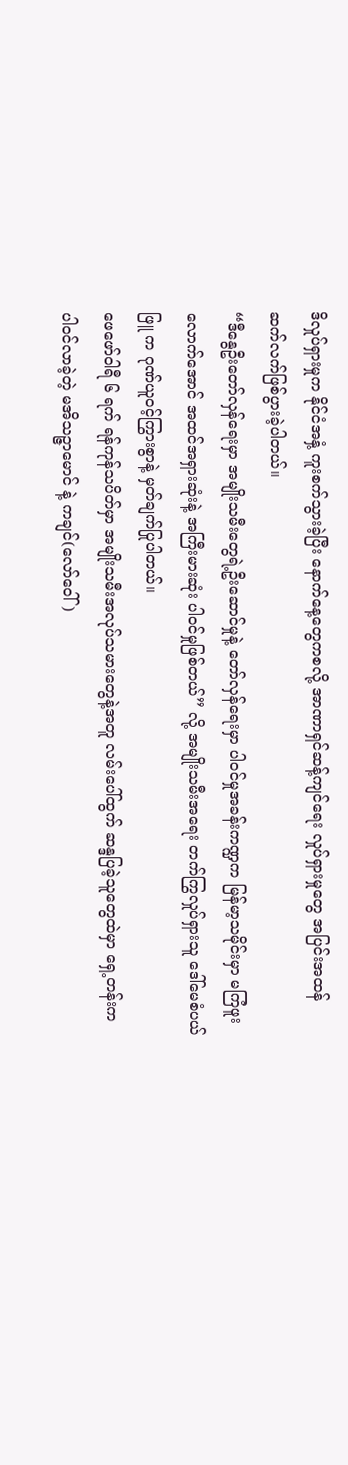ဒိလှုပ်ရှားမှုက နိုင်ငံအနှံ့ ကူးစက်သွားခဲ့ပြီး နောက်နေ့တွေကစလို့ အာဏာရှင်ဆန့်ကျင်ရေး လှုပ်ရှားမှုတွေ အပြင်းအထန် ဆက်လက်ဖြစ်ပွားခဲ့ပါတယ်။
“ဒီနွေဦးတော်လှန်ရေးမှာ အမျိုးသမီးတွေရဲ့ဦးဆောင်မှုနဲ့ တော်လှန်ရေးမှာ ပါဝင်မှုအခန်းကဏ္ဍက မြန်မာ့သမိုင်းမှာ မကြံဖူးလောက်အောင် အထင်အရှားဆုံးနဲ့ အကြီးမားဆုံး ပါဝင်မှုဖြစ်တယ်” လို့ အမျိုးသမီးအရေး တက်ကြွလှုပ်ရှားသူ ဒေါ်မေစံပယ်ဖြူ က ဂုဏ်ယူဝင့်ကြွားစွာနဲ့ မှတ်ချက်ပြုပါတယ်။
ဖေဖော်ဝါရီ ၆ ရက် ရန်ကုန်သပိတ်မှာ အမျိုးသမီးအလုပ်သမားတွေနဲ့အတူ လမ်းပေါ်ထွက် ဆန္ဒပြခဲ့သူတွေထဲမှာ ရှေ့တန်းက ပါဝင်လာခဲ့တဲ့ မအိသဉ္ဇာမောင် နဲ့ ကချင်(လော်ဝေါ်)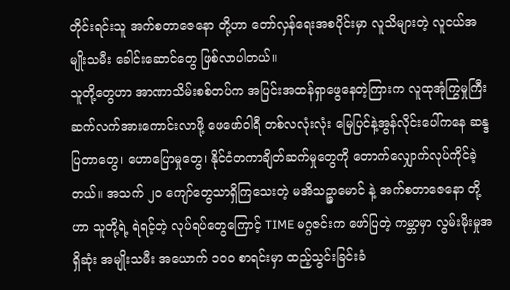တိုင်းရင်းသူ အက်စတာဇေနော တို့ဟာ တော်လှန်ရေးအစပိုင်းမှာ လူသိများတဲ့ လူငယ်အမျိုးသမီး ခေါင်းဆောင်တွေ ဖြစ်လာပါတယ်။
သူတို့တွေဟာ အာဏာသိမ်းစစ်တပ်က အပြင်းအထန်ရှာဖွေနေတဲ့ကြားက လူထုအုံကြွမှုကြီး ဆက်လက်အားကောင်းလာဖို့ ဖေဖော်ဝါရီ တစ်လလုံးလုံး မြေပြင်နဲ့အွန်လိုင်းပေါ်ကနေ ဆန္ဒပြတာတွေ၊ ဟောပြောမှုတွေ၊ နိုင်ငံတကာချိတ်ဆက်မှုတွေကို တောက်လျှောက်လုပ်ကိုင်ခဲ့တယ်။ အသက် ၂၀ ကျော်တွေသာရှိကြသေးတဲ့ မအိသဉ္ဇာမောင် နဲ့ အက်စတာဇေနော တို့ဟာ သူတို့ရဲ့ ရဲရင့်တဲ့ လုပ်ရပ်တွေကြောင့် TIME မဂ္ဂဇင်းက ဖော်ပြတဲ့ ကမ္ဘာမှာ လွမ်းမိုးမှုအရှိဆုံး အမျိုးသမီး အယောက် ၁၀၀ စာရင်းမှာ ထည့်သွင်းခြင်းခံ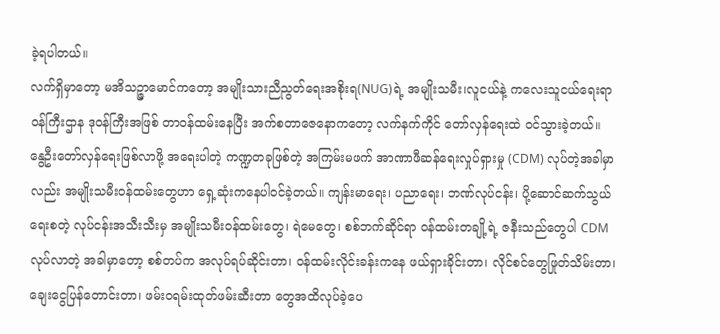ခဲ့ရပါတယ်။
လက်ရှိမှာတော့ မအိသဉ္ဇာမောင်ကတော့ အမျိုးသားညီညွတ်ရေးအစိုးရ(NUG)ရဲ့ အမျိုးသမီး၊လူငယ်နဲ့ ကလေးသူငယ်ရေးရာ ဝန်ကြီးဌာန ဒုဝန်ကြီးအဖြစ် တာဝန်ထမ်းနေပြီး အက်စတာဇေနောကတော့ လက်နက်ကိုင် တော်လှန်ရေးထဲ ဝင်သွားခဲ့တယ်။
နွေဦးတော်လှန်ရေးဖြစ်လာဖို့ အရေးပါတဲ့ ကဏ္ဍတခုဖြစ်တဲ့ အကြမ်းမဖက် အာဏာဖီဆန်ရေးလှုပ်ရှားမှု (CDM) လုပ်တဲ့အခါမှာလည်း အမျိုးသမီးဝန်ထမ်းတွေဟာ ရှေ့ဆုံးကနေပါဝင်ခဲ့တယ်။ ကျန်းမာရေး၊ ပညာရေး၊ ဘဏ်လုပ်ငန်း၊ ပို့ဆောင်ဆက်သွယ်ရေးစတဲ့ လုပ်ငန်းအသီးသီးမှ အမျိုးသမီးဝန်ထမ်းတွေ၊ ရဲမေတွေ၊ စစ်ဘက်ဆိုင်ရာ ဝန်ထမ်းတချို့ရဲ့ ဇနီးသည်တွေပါ CDMလုပ်လာတဲ့ အခါမှာတော့ စစ်တပ်က အလုပ်ရပ်ဆိုင်းတာ၊ ဝန်ထမ်းလိုင်းခန်းကနေ ဖယ်ရှားခိုင်းတာ၊ လိုင်စင်တွေဖြုတ်သိမ်းတာ၊ ချေးငွေပြန်တောင်းတာ၊ ဖမ်းဝရမ်းထုတ်ဖမ်းဆီးတာ တွေအထိလုပ်ခဲ့ပေ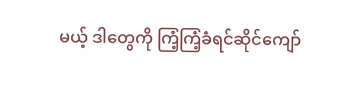မယ့် ဒါတွေကို ကြံ့ကြံ့ခံရင်ဆိုင်ကျော်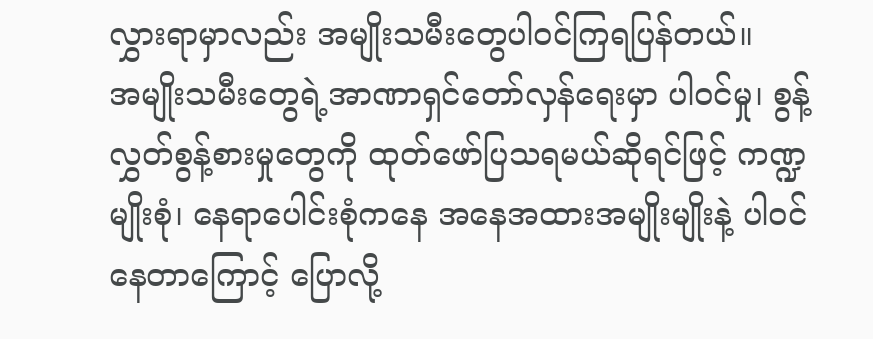လွှားရာမှာလည်း အမျိုးသမီးတွေပါဝင်ကြရပြန်တယ်။
အမျိုးသမီးတွေရဲ့အာဏာရှင်တော်လှန်ရေးမှာ ပါဝင်မှု၊ စွန့်လွှတ်စွန့်စားမှုတွေကို ထုတ်ဖော်ပြသရမယ်ဆိုရင်ဖြင့် ကဏ္ဍမျိုးစုံ၊ နေရာပေါင်းစုံကနေ အနေအထားအမျိုးမျိုးနဲ့ ပါဝင်နေတာကြောင့် ပြောလို့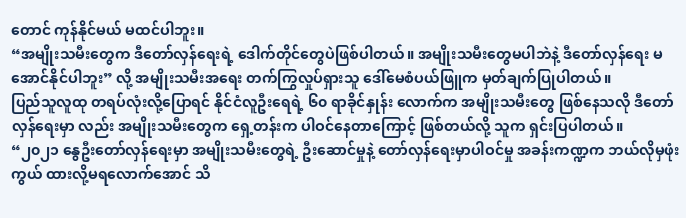တောင် ကုန်နိုင်မယ် မထင်ပါဘူး။
“အမျိုးသမီးတွေက ဒီတော်လှန်ရေးရဲ့ ဒေါက်တိုင်တွေပဲဖြစ်ပါတယ်။ အမျိုးသမီးတွေမပါဘဲနဲ့ ဒီတော်လှန်ရေး မအောင်နိုင်ပါဘူး” လို့ အမျိုးသမီးအရေး တက်ကြွလှုပ်ရှားသူ ဒေါ်မေစံပယ်ဖြူက မှတ်ချက်ပြုပါတယ်။
ပြည်သူလူထု တရပ်လုံးလို့ပြောရင် နိုင်ငံလူဦးရေရဲ့ ၆၀ ရာခိုင်နှုန်း လောက်က အမျိုးသမီးတွေ ဖြစ်နေသလို ဒီတော်လှန်ရေးမှာ လည်း အမျိုးသမီးတွေက ရှေ့တန်းက ပါဝင်နေတာကြောင့် ဖြစ်တယ်လို့ သူက ရှင်းပြပါတယ်။
“၂၀၂၁ နွေဦးတော်လှန်ရေးမှာ အမျိုးသမီးတွေရဲ့ ဦးဆောင်မှုနဲ့ တော်လှန်ရေးမှာပါဝင်မှု အခန်းကဏ္ဍက ဘယ်လိုမှဖုံးကွယ် ထားလို့မရလောက်အောင် သိ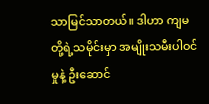သာမြင်သာတယ်။ ဒါဟာ ကျမတို့ရဲ့သမိုင်းမှာ အမျိုးသမီးပါဝင်မှုနဲ့ ဦးဆောင်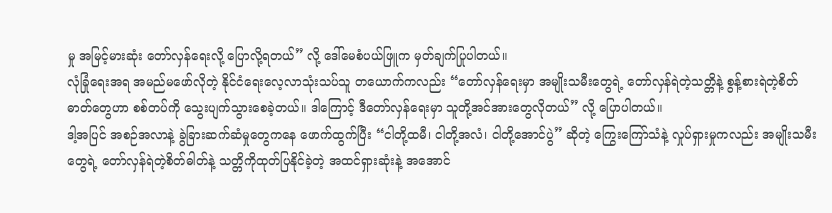မှု အမြင့်မားဆုံး တော်လှန်ရေးလို့ ပြောလို့ရတယ်” လို့ ဒေါ်မေစံပယ်ဖြူက မှတ်ချက်ပြုပါတယ်။
လုံခြုံရေးအရ အမည်မဖော်လိုတဲ့ နိုင်ငံရေးလေ့လာသုံးသပ်သူ တယောက်ကလည်း “တော်လှန်ရေးမှာ အမျိုးသမီးတွေရဲ့ တော်လှန်ရဲတဲ့သတ္တိနဲ့ စွန့်စားရဲတဲ့စိတ်ဓာတ်တွေဟာ စစ်တပ်ကို သွေးပျက်သွားစေခဲ့တယ်။ ဒါကြောင့် ဒီတော်လှန်ရေးမှာ သူတို့အင်အားတွေလိုတယ်” လို့ ပြောပါတယ်။
ဒါ့အပြင် အစဉ်အလာနဲ့ ခွဲခြားဆက်ဆံမှုတွေကနေ ဖောက်ထွက်ပြီး “ငါတို့ထမီ၊ ငါတို့အလံ၊ ငါတို့အောင်ပွဲ” ဆိုတဲ့ ကြွေးကြော်သံနဲ့ လှုပ်ရှားမှုကလည်း အမျိုးသမီးတွေရဲ့ တော်လှန်ရဲတဲ့စိတ်ဓါတ်နဲ့ သတ္တိကိုထုတ်ပြနိုင်ခဲ့တဲ့ အထင်ရှားဆုံးနဲ့ အအောင်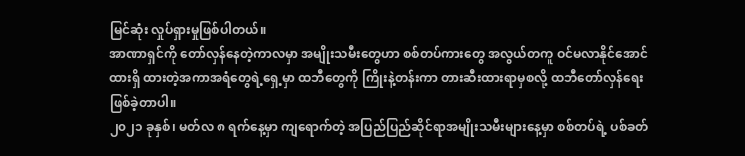မြင်ဆုံး လှုပ်ရှားမှုဖြစ်ပါတယ်။
အာဏာရှင်ကို တော်လှန်နေတဲ့ကာလမှာ အမျိုးသမီးတွေဟာ စစ်တပ်ကားတွေ အလွယ်တကူ ဝင်မလာနိုင်အောင်ထားရှိ ထားတဲ့အကာအရံတွေရဲ့ရှေ့မှာ ထဘီတွေကို ကြိုးနဲ့တန်းကာ တားဆီးထားရာမှစလို့ ထဘီတော်လှန်ရေးဖြစ်ခဲ့တာပါ။
၂၀၂၁ ခုနှစ်၊ မတ်လ ၈ ရက်နေ့မှာ ကျရောက်တဲ့ အပြည်ပြည်ဆိုင်ရာအမျိုးသမီးများနေ့မှာ စစ်တပ်ရဲ့ ပစ်ခတ်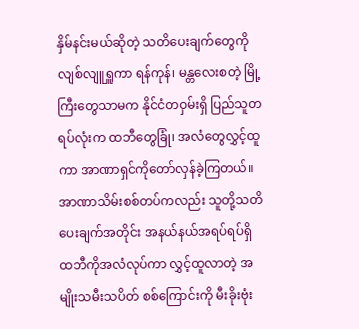နှိမ်နင်းမယ်ဆိုတဲ့ သတိပေးချက်တွေကို လျစ်လျူရှူကာ ရန်ကုန်၊ မန္တလေးစတဲ့ မြို့ကြီးတွေသာမက နိုင်ငံတဝှမ်းရှိ ပြည်သူတရပ်လုံးက ထဘီတွေခြုံ၊ အလံတွေလွှင့်ထူကာ အာဏာရှင်ကိုတော်လှန်ခဲ့ကြတယ်။
အာဏာသိမ်းစစ်တပ်ကလည်း သူတို့သတိပေးချက်အတိုင်း အနယ်နယ်အရပ်ရပ်ရှိ ထဘီကိုအလံလုပ်ကာ လွှင့်ထူလာတဲ့ အမျိုးသမီးသပိတ် စစ်ကြောင်းကို မီးခိုးဗုံး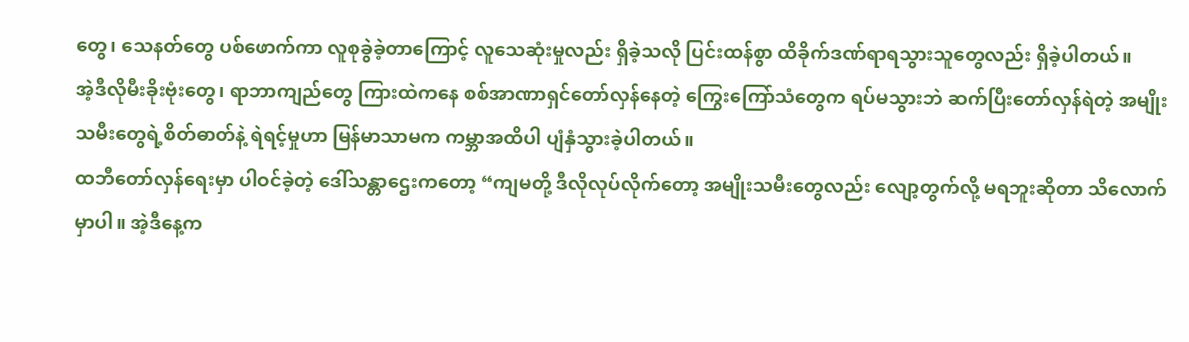တွေ၊ သေနတ်တွေ ပစ်ဖောက်ကာ လူစုခွဲခဲ့တာကြောင့် လူသေဆုံးမှုလည်း ရှိခဲ့သလို ပြင်းထန်စွာ ထိခိုက်ဒဏ်ရာရသွားသူတွေလည်း ရှိခဲ့ပါတယ်။
အဲ့ဒီလိုမီးခိုးဗုံးတွေ၊ ရာဘာကျည်တွေ ကြားထဲကနေ စစ်အာဏာရှင်တော်လှန်နေတဲ့ ကြွေးကြော်သံတွေက ရပ်မသွားဘဲ ဆက်ပြီးတော်လှန်ရဲတဲ့ အမျိုးသမီးတွေရဲ့စိတ်ဓာတ်နဲ့ ရဲရင့်မှုဟာ မြန်မာသာမက ကမ္ဘာအထိပါ ပျံနှံသွားခဲ့ပါတယ်။
ထဘီတော်လှန်ရေးမှာ ပါဝင်ခဲ့တဲ့ ဒေါ်သန္တာဌေးကတော့ “ကျမတို့ ဒီလိုလုပ်လိုက်တော့ အမျိုးသမီးတွေလည်း လျော့တွက်လို့ မရဘူးဆိုတာ သိလောက်မှာပါ။ အဲ့ဒီနေ့က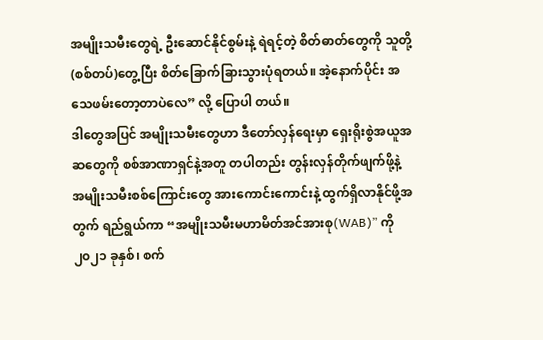အမျိုးသမီးတွေရဲ့ ဦးဆောင်နိုင်စွမ်းနဲ့ ရဲရင့်တဲ့ စိတ်ဓာတ်တွေကို သူတို့(စစ်တပ်)တွေ့ပြီး စိတ်ခြောက်ခြားသွားပုံရတယ်။ အဲ့နောက်ပိုင်း အသေဖမ်းတော့တာပဲလေ” လို့ ပြောပါ တယ်။
ဒါတွေအပြင် အမျိုးသမီးတွေဟာ ဒီတော်လှန်ရေးမှာ ရှေးရိုးစွဲအယူအဆတွေကို စစ်အာဏာရှင်နဲ့အတူ တပါတည်း တွန်းလှန်တိုက်ဖျက်ဖို့နဲ့ အမျိုးသမီးစစ်ကြောင်းတွေ အားကောင်းကောင်းနဲ့ ထွက်ရှိလာနိုင်ဖို့အတွက် ရည်ရွယ်ကာ “အမျိုးသမီးမဟာမိတ်အင်အားစု(WAB)” ကို ၂၀၂၁ ခုနှစ်၊ စက်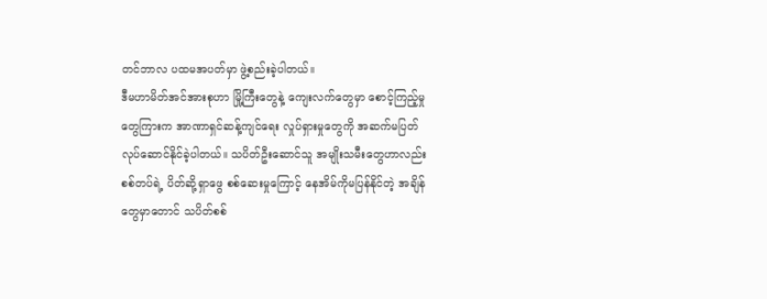တင်ဘာလ ပထမအပတ်မှာ ဖွဲ့စည်းခဲ့ပါတယ်။
ဒီမဟာမိတ်အင်အားစုဟာ မြို့ကြီးတွေနဲ့ ကျေးလက်တွေမှာ စောင့်ကြည့်မှုတွေကြားက အာဏာရှင်ဆန့်ကျင်ရေး လှုပ်ရှားမှုတွေကို အဆက်မပြတ် လုပ်ဆောင်နိုင်ခဲ့ပါတယ်။ သပိတ်ဦးဆောင်သူ အမျိုးသမီးတွေဟာလည်း စစ်တပ်ရဲ့ ပိတ်ဆို့ရှာဖွေ စစ်ဆေးမှုကြောင့် နေအိမ်ကိုမပြန်နိုင်တဲ့ အချိန်တွေမှာတောင် သပိတ်စစ်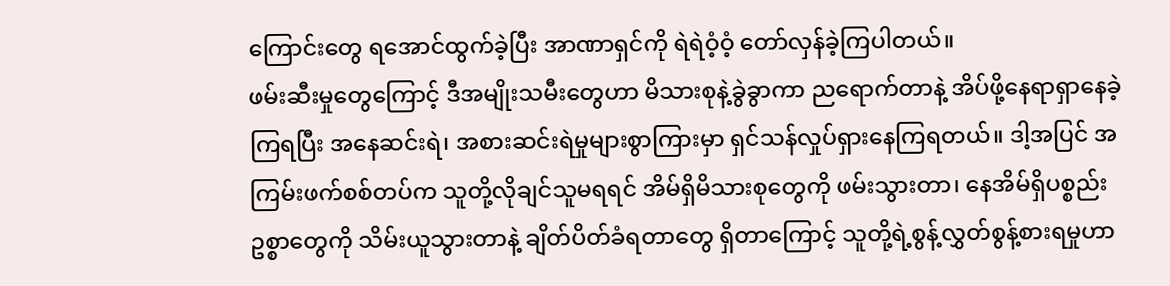ကြောင်းတွေ ရအောင်ထွက်ခဲ့ပြီး အာဏာရှင်ကို ရဲရဲဝံ့ဝံ့ တော်လှန်ခဲ့ကြပါတယ်။
ဖမ်းဆီးမှုတွေကြောင့် ဒီအမျိုးသမီးတွေဟာ မိသားစုနဲ့ခွဲခွာကာ ညရောက်တာနဲ့ အိပ်ဖို့နေရာရှာနေခဲ့ကြရပြီး အနေဆင်းရဲ၊ အစားဆင်းရဲမှုများစွာကြားမှာ ရှင်သန်လှုပ်ရှားနေကြရတယ်။ ဒါ့အပြင် အကြမ်းဖက်စစ်တပ်က သူတို့လိုချင်သူမရရင် အိမ်ရှိမိသားစုတွေကို ဖမ်းသွားတာ၊ နေအိမ်ရှိပစ္စည်းဥစ္စာတွေကို သိမ်းယူသွားတာနဲ့ ချိတ်ပိတ်ခံရတာတွေ ရှိတာကြောင့် သူတို့ရဲ့စွန့်လွှတ်စွန့်စားရမှုဟာ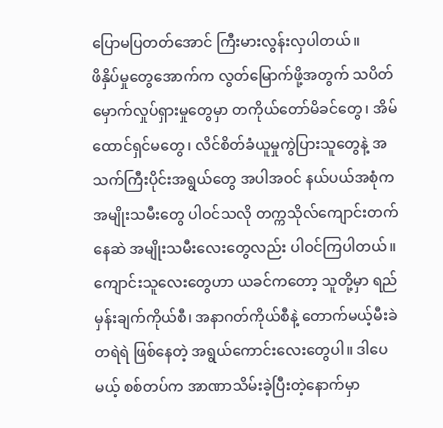ပြောမပြတတ်အောင် ကြီးမားလွန်းလှပါတယ်။
ဖိနှိပ်မှုတွေအောက်က လွတ်မြောက်ဖို့အတွက် သပိတ်မှောက်လှုပ်ရှားမှုတွေမှာ တကိုယ်တော်မိခင်တွေ၊ အိမ်ထောင်ရှင်မတွေ၊ လိင်စိတ်ခံယူမှုကွဲပြားသူတွေနဲ့ အသက်ကြီးပိုင်းအရွယ်တွေ အပါအဝင် နယ်ပယ်အစုံက အမျိုးသမီးတွေ ပါဝင်သလို တက္ကသိုလ်ကျောင်းတက်နေဆဲ အမျိုးသမီးလေးတွေလည်း ပါဝင်ကြပါတယ်။
ကျောင်းသူလေးတွေဟာ ယခင်ကတော့ သူတို့မှာ ရည်မှန်းချက်ကိုယ်စီ၊ အနာဂတ်ကိုယ်စီနဲ့ တောက်မယ့်မီးခဲတရဲရဲ ဖြစ်နေတဲ့ အရွယ်ကောင်းလေးတွေပါ။ ဒါပေမယ့် စစ်တပ်က အာဏာသိမ်းခဲ့ပြီးတဲ့နောက်မှာ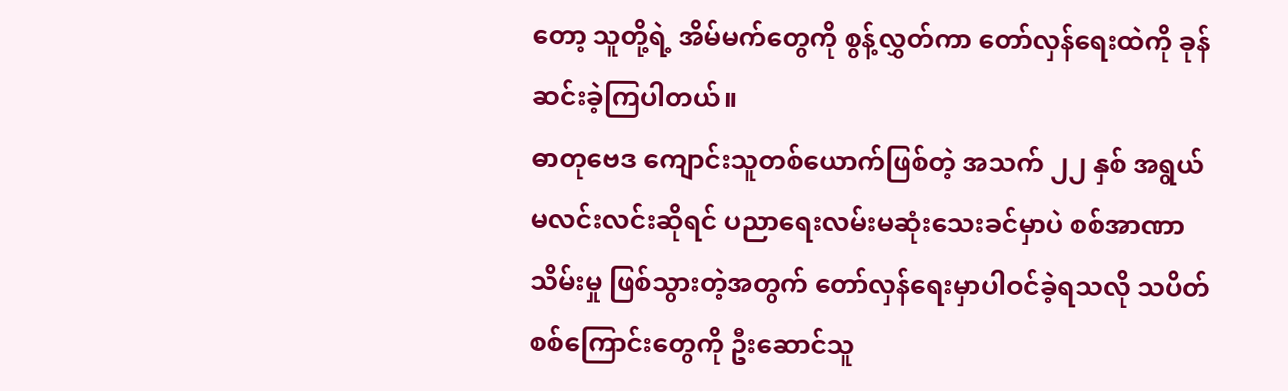တော့ သူတို့ရဲ့ အိမ်မက်တွေကို စွန့်လွှတ်ကာ တော်လှန်ရေးထဲကို ခုန်ဆင်းခဲ့ကြပါတယ်။
ဓာတုဗေဒ ကျောင်းသူတစ်ယောက်ဖြစ်တဲ့ အသက် ၂၂ နှစ် အရွယ် မလင်းလင်းဆိုရင် ပညာရေးလမ်းမဆုံးသေးခင်မှာပဲ စစ်အာဏာသိမ်းမှု ဖြစ်သွားတဲ့အတွက် တော်လှန်ရေးမှာပါဝင်ခဲ့ရသလို သပိတ်စစ်ကြောင်းတွေကို ဦးဆောင်သူ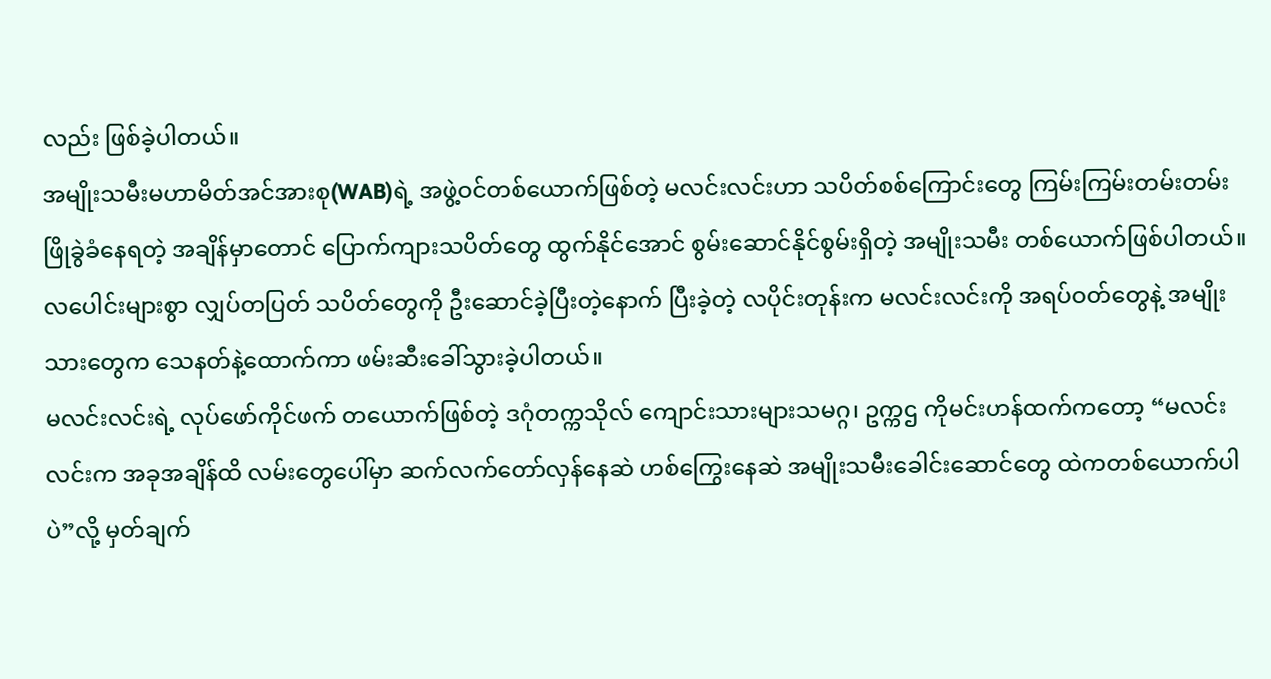လည်း ဖြစ်ခဲ့ပါတယ်။
အမျိုးသမီးမဟာမိတ်အင်အားစု(WAB)ရဲ့ အဖွဲ့ဝင်တစ်ယောက်ဖြစ်တဲ့ မလင်းလင်းဟာ သပိတ်စစ်ကြောင်းတွေ ကြမ်းကြမ်းတမ်းတမ်း ဖြိုခွဲခံနေရတဲ့ အချိန်မှာတောင် ပြောက်ကျားသပိတ်တွေ ထွက်နိုင်အောင် စွမ်းဆောင်နိုင်စွမ်းရှိတဲ့ အမျိုးသမီး တစ်ယောက်ဖြစ်ပါတယ်။ လပေါင်းများစွာ လျှပ်တပြတ် သပိတ်တွေကို ဦးဆောင်ခဲ့ပြီးတဲ့နောက် ပြီးခဲ့တဲ့ လပိုင်းတုန်းက မလင်းလင်းကို အရပ်ဝတ်တွေနဲ့ အမျိုးသားတွေက သေနတ်နဲ့ထောက်ကာ ဖမ်းဆီးခေါ်သွားခဲ့ပါတယ်။
မလင်းလင်းရဲ့ လုပ်ဖော်ကိုင်ဖက် တယောက်ဖြစ်တဲ့ ဒဂုံတက္ကသိုလ် ကျောင်းသားများသမဂ္ဂ၊ ဥက္ကဌ ကိုမင်းဟန်ထက်ကတော့ “မလင်းလင်းက အခုအချိန်ထိ လမ်းတွေပေါ်မှာ ဆက်လက်တော်လှန်နေဆဲ ဟစ်ကြွေးနေဆဲ အမျိုးသမီးခေါင်းဆောင်တွေ ထဲကတစ်ယောက်ပါပဲ”လို့ မှတ်ချက်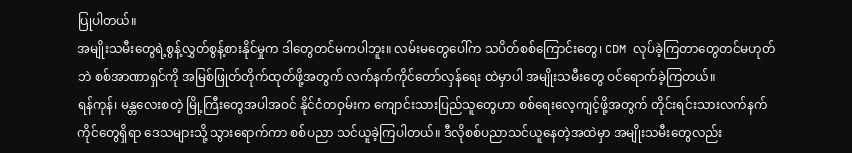ပြုပါတယ်။
အမျိုးသမီးတွေရဲ့စွန့်လွှတ်စွန့်စားနိုင်မှုက ဒါတွေတင်မကပါဘူး။ လမ်းမတွေပေါ်က သပိတ်စစ်ကြောင်းတွေ၊ CDM လုပ်ခဲ့ကြတာတွေတင်မဟုတ်ဘဲ စစ်အာဏာရှင်ကို အမြစ်ဖြုတ်တိုက်ထုတ်ဖို့အတွက် လက်နက်ကိုင်တော်လှန်ရေး ထဲမှာပါ အမျိုးသမီးတွေ ဝင်ရောက်ခဲ့ကြတယ်။
ရန်ကုန်၊ မန္တလေးစတဲ့ မြို့ကြီးတွေအပါအဝင် နိုင်ငံတဝှမ်းက ကျောင်းသားပြည်သူတွေဟာ စစ်ရေးလေ့ကျင့်ဖို့အတွက် တိုင်းရင်းသားလက်နက်ကိုင်တွေရှိရာ ဒေသများသို့ သွားရောက်ကာ စစ်ပညာ သင်ယူခဲ့ကြပါတယ်။ ဒီလိုစစ်ပညာသင်ယူနေတဲ့အထဲမှာ အမျိုးသမီးတွေလည်း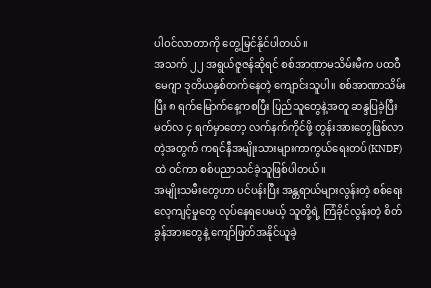ပါဝင်လာတာကို တွေ့မြင်နိုင်ပါတယ်။
အသက် ၂၂ အရွယ်ဇူဇန်ဆိုရင် စစ်အာဏာမသိမ်းမီက ပထဝီမေဂျာ ဒုတိယနှစ်တက်နေတဲ့ ကျောင်းသူပါ။ စစ်အာဏာသိမ်းပြီး ၈ ရက်မြောက်နေ့ကစပြီး ပြည်သူတွေနဲ့အတူ ဆန္ဒပြခဲ့ပြီး မတ်လ ၄ ရက်မှာတော့ လက်နက်ကိုင်ဖို့ တွန်းအားတွေဖြစ်လာတဲ့အတွက် ကရင်နီအမျိုးသားများကာကွယ်ရေးတပ်(KNDF)ထဲ ဝင်ကာ စစ်ပညာသင်ခဲ့သူဖြစ်ပါတယ်။
အမျိုးသမီးတွေဟာ ပင်ပန်းပြီး အန္တရာယ်များလွန်းတဲ့ စစ်ရေးလေ့ကျင့်မှုတွေ လုပ်နေရပေမယ့် သူတို့ရဲ့ ကြံခိုင်လွန်းတဲ့ စိတ်ခွန်အားတွေနဲ့ ကျော်ဖြတ်အနိုင်ယူခဲ့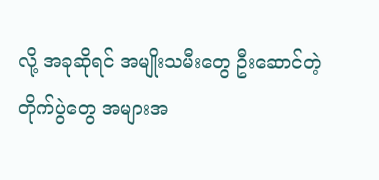လို့ အခုဆိုရင် အမျိုးသမီးတွေ ဦးဆောင်တဲ့ တိုက်ပွဲတွေ အများအ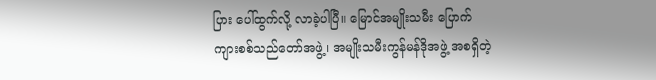ပြား ပေါ်ထွက်လို့ လာခဲ့ပါပြီ။ မြောင်အမျိုးသမီး ပြောက်ကျားစစ်သည်တော်အဖွဲ့၊ အမျိုးသမီးကွန်မန်ဒိုအဖွဲ့ အစရှိတဲ့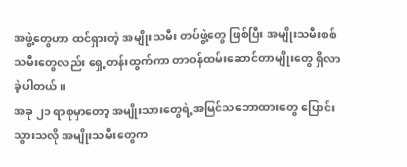အဖွဲ့တွေဟာ ထင်ရှားတဲ့ အမျိုးသမီး တပ်ဖွဲ့တွေ ဖြစ်ပြီး အမျိုးသမီးစစ်သမီးတွေလည်း ရှေ့တန်းထွက်ကာ တာဝန်ထမ်းဆောင်တာမျိုးတွေ ရှိလာခဲ့ပါတယ်။
အခု ၂၁ ရာစုမှာတော့ အမျိုးသားတွေရဲ့အမြင်သဘောထားတွေ ပြောင်းသွားသလို အမျိုးသမီးတွေက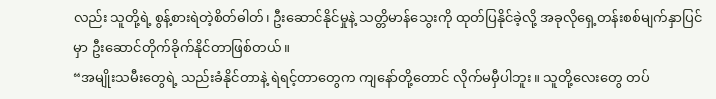လည်း သူတို့ရဲ့ စွန့်စားရဲတဲ့စိတ်ဓါတ်၊ ဦးဆောင်နိုင်မှုနဲ့ သတ္တိမာန်သွေးကို ထုတ်ပြနိုင်ခဲ့လို့ အခုလိုရှေ့တန်းစစ်မျက်နှာပြင်မှာ ဦးဆောင်တိုက်ခိုက်နိုင်တာဖြစ်တယ်။
“အမျိုးသမီးတွေရဲ့ သည်းခံနိုင်တာနဲ့ ရဲရင့်တာတွေက ကျနော်တို့တောင် လိုက်မမှီပါဘူး။ သူတို့လေးတွေ တပ်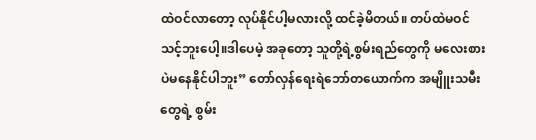ထဲဝင်လာတော့ လုပ်နိုင်ပါ့မလားလို့ ထင်ခဲ့မိတယ်။ တပ်ထဲမဝင်သင့်ဘူးပေါ့။ဒါပေမဲ့ အခုတော့ သူတို့ရဲ့စွမ်းရည်တွေကို မလေးစား ပဲမနေနိုင်ပါဘူး” တော်လှန်ရေးရဲဘော်တယောက်က အမျိူးသမီးတွေရဲ့ စွမ်း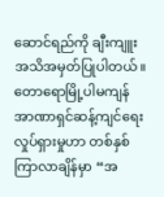ဆောင်ရည်ကို ချီးကျူး အသိအမှတ်ပြုပါတယ်။
တောရောမြို့ပါမကျန် အာဏာရှင်ဆန့်ကျင်ရေး လှုပ်ရှားမှုဟာ တစ်နှစ်ကြာလာချိန်မှာ “အ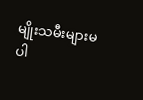မျိုးသမီးများမပါ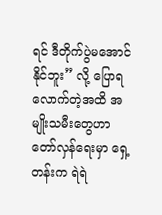ရင် ဒီတိုက်ပွဲမအောင်နိုင်ဘူး” လို့ ပြောရလောက်တဲ့အထိ အမျိုးသမီးတွေဟာ တော်လှန်ရေးမှာ ရှေ့တန်းက ရဲရဲ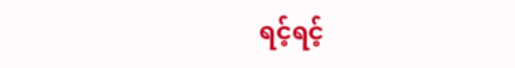ရင့်ရင့်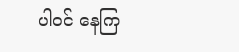ပါဝင် နေကြ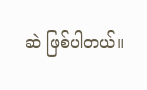ဆဲ ဖြစ်ပါတယ်။